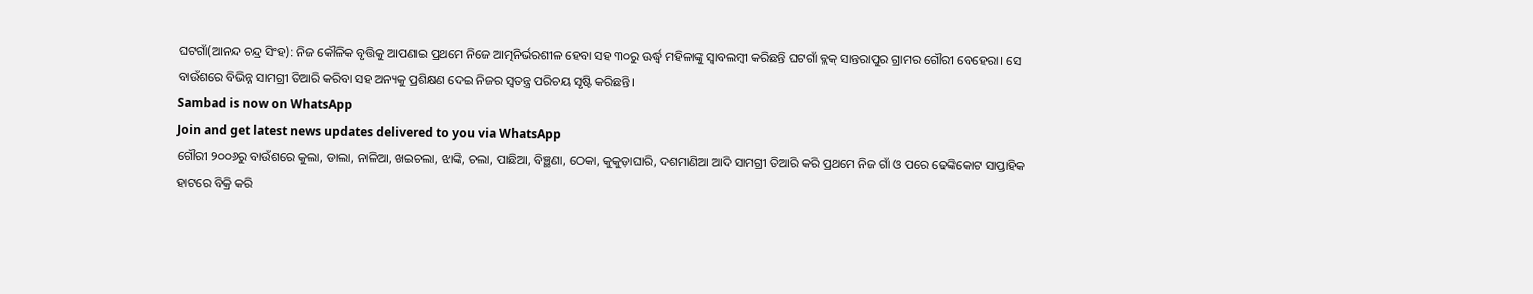ଘଟଗାଁ(ଆନନ୍ଦ ଚନ୍ଦ୍ର ସିଂହ): ନିଜ କୌଳିକ ବୃତ୍ତିକୁ ଆପଣାଇ ପ୍ରଥମେ ନିଜେ ଆତ୍ମନିର୍ଭରଶୀଳ ହେବା ସହ ୩୦ରୁ ଊର୍ଦ୍ଧ୍ବ ମହିଳାଙ୍କୁ ସ୍ବାବଲମ୍ବୀ କରିଛନ୍ତି ଘଟଗାଁ ବ୍ଲକ୍ ସାନ୍ତରାପୁର ଗ୍ରାମର ଗୌରୀ ବେହେରା। ସେ ବାଉଁଶରେ ବିଭିନ୍ନ ସାମଗ୍ରୀ ତିଆରି କରିବା ସହ ଅନ୍ୟକୁ ପ୍ରଶିକ୍ଷଣ ଦେଇ ନିଜର ସ୍ବତନ୍ତ୍ର ପରିଚୟ ସୃଷ୍ଟି କରିଛନ୍ତି।
Sambad is now on WhatsApp
Join and get latest news updates delivered to you via WhatsApp
ଗୌରୀ ୨୦୦୬ରୁ ବାଉଁଶରେ କୁଲା, ଡାଲା, ନାଳିଆ, ଖଇଚଲା, ଝାଙ୍କି, ଚଲା, ପାଛିଆ, ବିଞ୍ଛଣା, ଠେକା, କୁକୁଡ଼ାଘାରି, ଦଶମାଣିଆ ଆଦି ସାମଗ୍ରୀ ତିଆରି କରି ପ୍ରଥମେ ନିଜ ଗାଁ ଓ ପରେ ଢେଙ୍କିକୋଟ ସାପ୍ତାହିକ ହାଟରେ ବିକ୍ରି କରି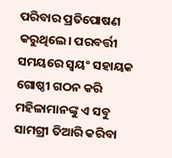ପରିବାର ପ୍ରତିପୋଷଣ କରୁଥିଲେ। ପରବର୍ତ୍ତୀ ସମୟରେ ସ୍ବୟଂ ସହାୟକ ଗୋଷ୍ଠୀ ଗଠନ କରି ମହିଳାମାନଙ୍କୁ ଏ ସବୁ ସାମଗ୍ରୀ ତିଆରି କରିବା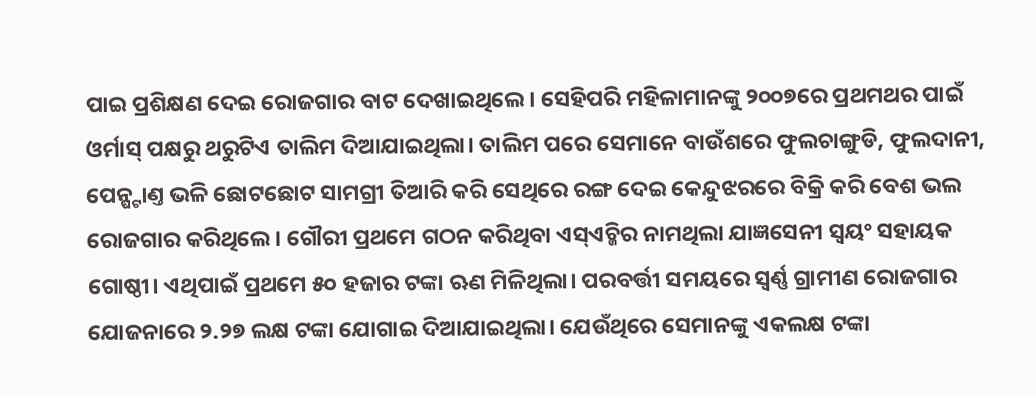ପାଇ ପ୍ରଶିକ୍ଷଣ ଦେଇ ରୋଜଗାର ବାଟ ଦେଖାଇଥିଲେ। ସେହିପରି ମହିଳାମାନଙ୍କୁ ୨୦୦୭ରେ ପ୍ରଥମଥର ପାଇଁ ଓର୍ମାସ୍ ପକ୍ଷରୁ ଥରୁଟିଏ ତାଲିମ ଦିଆଯାଇଥିଲା। ତାଲିମ ପରେ ସେମାନେ ବାଉଁଶରେ ଫୁଲଚାଙ୍ଗୁଡି, ଫୁଲଦାନୀ, ପେନ୍ଷ୍ଟାଣ୍ତ ଭଳି ଛୋଟଛୋଟ ସାମଗ୍ରୀ ତିଆରି କରି ସେଥିରେ ରଙ୍ଗ ଦେଇ କେନ୍ଦୁଝରରେ ବିକ୍ରି କରି ବେଶ ଭଲ ରୋଜଗାର କରିଥିଲେ। ଗୌରୀ ପ୍ରଥମେ ଗଠନ କରିଥିବା ଏସ୍ଏଚ୍ଜିର ନାମଥିଲା ଯାଜ୍ଞସେନୀ ସ୍ବୟଂ ସହାୟକ ଗୋଷ୍ଠୀ। ଏଥିପାଇଁ ପ୍ରଥମେ ୫୦ ହଜାର ଟଙ୍କା ଋଣ ମିଳିଥିଲା। ପରବର୍ତ୍ତୀ ସମୟରେ ସ୍ବର୍ଣ୍ଣ ଗ୍ରାମୀଣ ରୋଜଗାର ଯୋଜନାରେ ୨.୨୭ ଲକ୍ଷ ଟଙ୍କା ଯୋଗାଇ ଦିଆଯାଇଥିଲା। ଯେଉଁଥିରେ ସେମାନଙ୍କୁ ଏକଲକ୍ଷ ଟଙ୍କା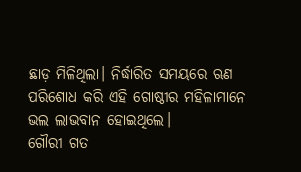ଛାଡ଼ ମିଳିଥିଲା। ନିର୍ଦ୍ଧାରିତ ସମୟରେ ଋଣ ପରିଶୋଧ କରି ଏହି ଗୋଷ୍ଠୀର ମହିଳାମାନେ ଭଲ ଲାଭବାନ ହୋଇଥିଲେ।
ଗୌରୀ ଗତ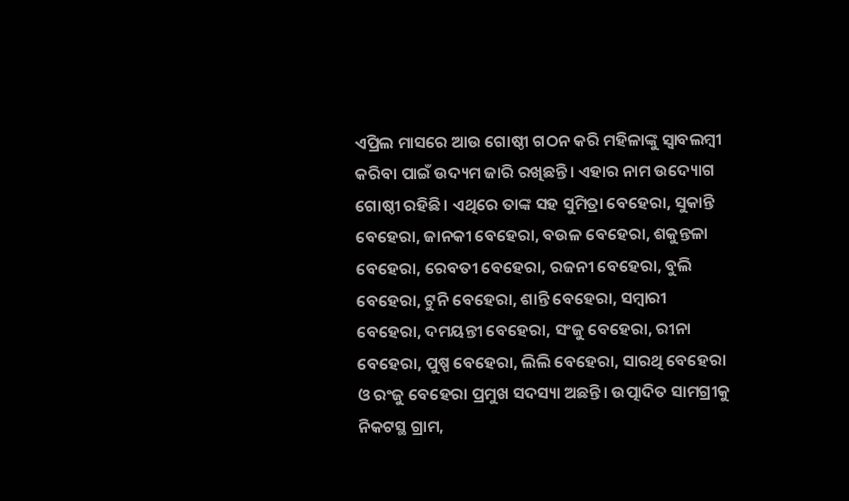ଏପ୍ରିଲ ମାସରେ ଆଉ ଗୋଷ୍ଠୀ ଗଠନ କରି ମହିଳାଙ୍କୁ ସ୍ବାବଲମ୍ବୀ କରିବା ପାଇଁ ଉଦ୍ୟମ ଜାରି ରଖିଛନ୍ତି। ଏହାର ନାମ ଉଦ୍ୟୋଗ ଗୋଷ୍ଠୀ ରହିଛି। ଏଥିରେ ତାଙ୍କ ସହ ସୁମିତ୍ରା ବେହେରା, ସୁକାନ୍ତି ବେହେରା, ଜାନକୀ ବେହେରା, ବଉଳ ବେହେରା, ଶକୁନ୍ତଳା ବେହେରା, ରେବତୀ ବେହେରା, ରଜନୀ ବେହେରା, ବୁଲି ବେହେରା, ଟୁନି ବେହେରା, ଶାନ୍ତି ବେହେରା, ସମ୍ବାରୀ ବେହେରା, ଦମୟନ୍ତୀ ବେହେରା, ସଂଜୁ ବେହେରା, ରୀନା ବେହେରା, ପୁଷ୍ପ ବେହେରା, ଲିଲି ବେହେରା, ସାରଥି ବେହେରା ଓ ରଂଜୁ ବେହେରା ପ୍ରମୁଖ ସଦସ୍ୟା ଅଛନ୍ତି। ଉତ୍ପାଦିତ ସାମଗ୍ରୀକୁ ନିକଟସ୍ଥ ଗ୍ରାମ,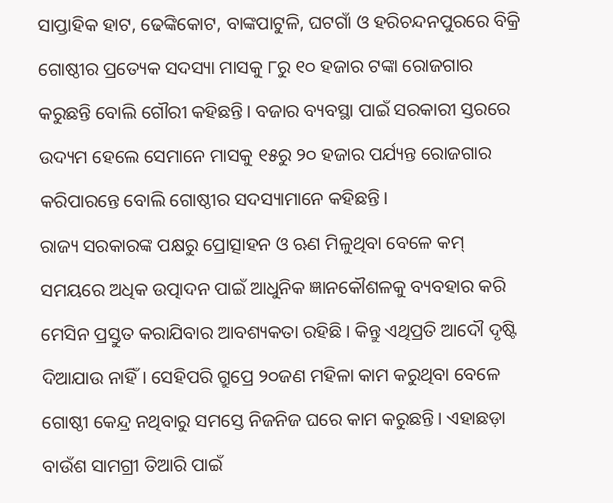ସାପ୍ତାହିକ ହାଟ, ଢେଙ୍କିକୋଟ, ବାଙ୍କପାଟୁଳି, ଘଟଗାଁ ଓ ହରିଚନ୍ଦନପୁରରେ ବିକ୍ରି ଗୋଷ୍ଠୀର ପ୍ରତ୍ୟେକ ସଦସ୍ୟା ମାସକୁ ୮ରୁ ୧୦ ହଜାର ଟଙ୍କା ରୋଜଗାର କରୁଛନ୍ତି ବୋଲି ଗୌରୀ କହିଛନ୍ତି। ବଜାର ବ୍ୟବସ୍ଥା ପାଇଁ ସରକାରୀ ସ୍ତରରେ ଉଦ୍ୟମ ହେଲେ ସେମାନେ ମାସକୁ ୧୫ରୁ ୨୦ ହଜାର ପର୍ଯ୍ୟନ୍ତ ରୋଜଗାର କରିପାରନ୍ତେ ବୋଲି ଗୋଷ୍ଠୀର ସଦସ୍ୟାମାନେ କହିଛନ୍ତି।
ରାଜ୍ୟ ସରକାରଙ୍କ ପକ୍ଷରୁ ପ୍ରୋତ୍ସାହନ ଓ ଋଣ ମିଳୁଥିବା ବେଳେ କମ୍ ସମୟରେ ଅଧିକ ଉତ୍ପାଦନ ପାଇଁ ଆଧୁନିକ ଜ୍ଞାନକୌଶଳକୁ ବ୍ୟବହାର କରି ମେସିନ ପ୍ରସ୍ତୁତ କରାଯିବାର ଆବଶ୍ୟକତା ରହିଛି। କିନ୍ତୁ ଏଥିପ୍ରତି ଆଦୌ ଦୃଷ୍ଟି ଦିଆଯାଉ ନାହିଁ। ସେହିପରି ଗ୍ରୁପ୍ରେ ୨୦ଜଣ ମହିଳା କାମ କରୁଥିବା ବେଳେ ଗୋଷ୍ଠୀ କେନ୍ଦ୍ର ନଥିବାରୁ ସମସ୍ତେ ନିଜନିଜ ଘରେ କାମ କରୁଛନ୍ତି। ଏହାଛଡ଼ା ବାଉଁଶ ସାମଗ୍ରୀ ତିଆରି ପାଇଁ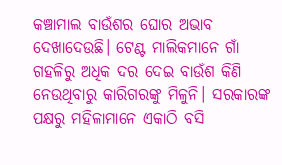କଞ୍ଚାମାଲ ବାଉଁଶର ଘୋର ଅଭାବ ଦେଖାଦେଉଛି। ଟେଣ୍ଟ ମାଲିକମାନେ ଗାଁ ଗହଳିରୁ ଅଧିକ ଦର ଦେଇ ବାଉଁଶ କିଣି ନେଉଥିବାରୁ କାରିଗରଙ୍କୁ ମିଳୁନି। ସରକାରଙ୍କ ପକ୍ଷରୁ ମହିଳାମାନେ ଏକାଠି ବସି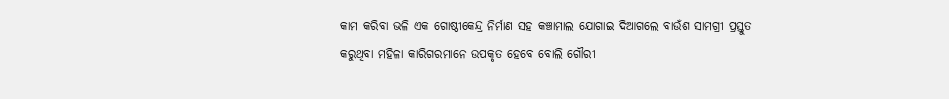କାମ କରିବା ଭଳି ଏକ ଗୋଷ୍ଠୀକେନ୍ଦ୍ର ନିର୍ମାଣ ସହ କଞ୍ଚାମାଲ ଯୋଗାଇ ଦିଆଗଲେ ବାଉଁଶ ସାମଗ୍ରୀ ପ୍ରସ୍ତୁତ କରୁଥିବା ମହିଳା କାରିଗରମାନେ ଉପକୃତ ହେବେ ବୋଲି ଗୌରୀ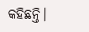କହିଛନ୍ତି।